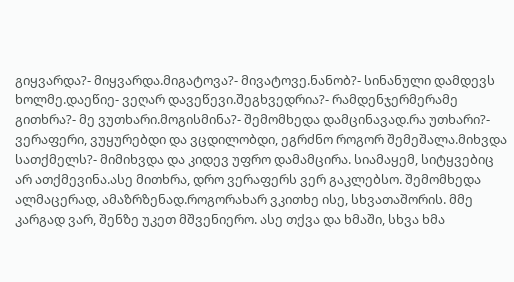გიყვარდა?- მიყვარდა.მიგატოვა?- მივატოვე.ნანობ?- სინანული დამდევს ხოლმე.დაეწიე- ვეღარ დავეწევი.შეგხვედრია?- რამდენჯერმერამე გითხრა?- მე ვუთხარი.მოგისმინა?- შემომხედა დამცინავად.რა უთხარი?- ვერაფერი, ვუყურებდი და ვცდილობდი, ეგრძნო როგორ შემეშალა.მიხვდა სათქმელს?- მიმიხვდა და კიდევ უფრო დამამცირა. სიამაყემ, სიტყვებიც არ ათქმევინა.ასე მითხრა, დრო ვერაფერს ვერ გაკლებსო. შემომხედა ალმაცერად, ამაზრზენად.როგორახარ ვკითხე ისე, სხვათაშორის. მმე კარგად ვარ, შენზე უკეთ მშვენიერო. ასე თქვა და ხმაში, სხვა ხმა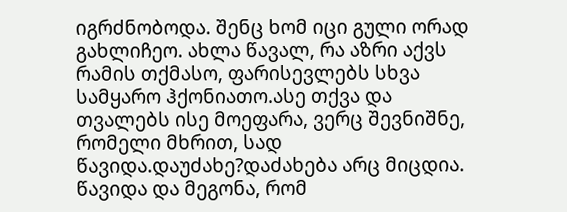იგრძნობოდა. შენც ხომ იცი გული ორად გახლიჩეო. ახლა წავალ, რა აზრი აქვს რამის თქმასო, ფარისევლებს სხვა სამყარო ჰქონიათო.ასე თქვა და თვალებს ისე მოეფარა, ვერც შევნიშნე, რომელი მხრით, სად წავიდა.დაუძახე?დაძახება არც მიცდია. წავიდა და მეგონა, რომ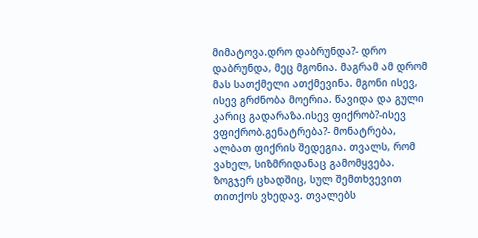მიმატოვა.დრო დაბრუნდა?- დრო დაბრუნდა, მეც მგონია. მაგრამ ამ დრომ მას სათქმელი ათქმევინა. მგონი ისევ, ისევ გრძნობა მოერია. წავიდა და გული კარიც გადარაზა.ისევ ფიქრობ?-ისევ ვფიქრობ.გენატრება?- მონატრება, ალბათ ფიქრის შედეგია. თვალს, რომ ვახელ, სიზმრიდანაც გამომყვება. ზოგჯერ ცხადშიც, სულ შემთხვევით თითქოს ვხედავ. თვალებს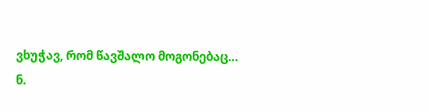ვხუჭავ, რომ წავშალო მოგონებაც…
ნ.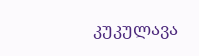კუკულავა